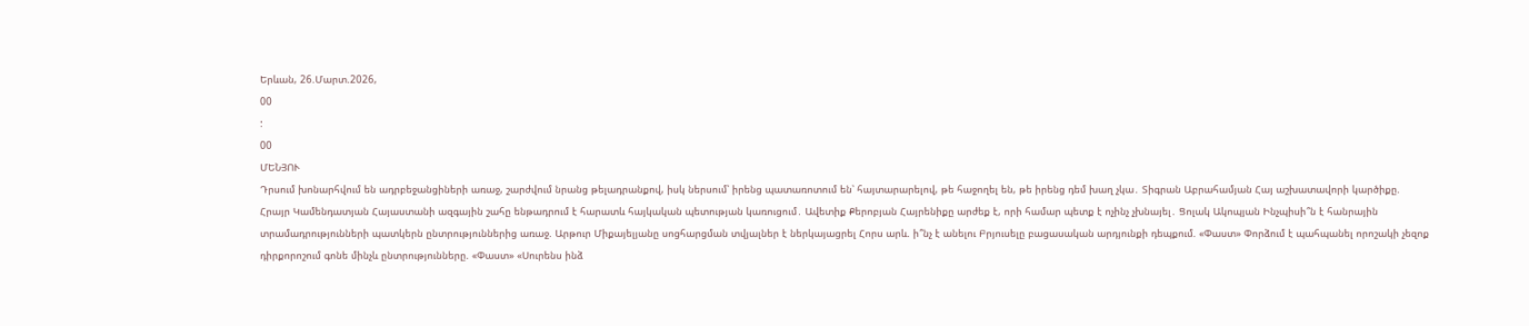Երևան, 26.Մարտ.2026,
00
:
00
ՄԵՆՅՈՒ
Դրսում խոնարհվում են ադրբեջանցիների առաջ, շարժվում նրանց թելադրանքով, իսկ ներսում՝ իրենց պատառոտում են՝ հայտարարելով, թե հաջողել են, թե իրենց դեմ խաղ չկա․ Տիգրան Աբրահամյան Հայ աշխատավորի կարծիքը. Հրայր Կամենդատյան Հայաստանի ազգային շահը ենթադրում է հարատև հայկական պետության կառուցում․ Ավետիք Քերոբյան Հայրենիքը արժեք է, որի համար պետք է ոչինչ չխնայել․ Ցոլակ Ակոպյան Ինչպիսի՞ն է հանրային տրամադրությունների պատկերն ընտրություններից առաջ. Արթուր Միքայելյանը սոցհարցման տվյալներ է ներկայացրել Հորս արև. ի՞նչ է անելու Բրյուսելը բացասական արդյունքի դեպքում. «Փաստ» Փորձում է պահպանել որոշակի չեզոք դիրքորոշում գոնե մինչև ընտրությունները. «Փաստ» «Սուրենս ինձ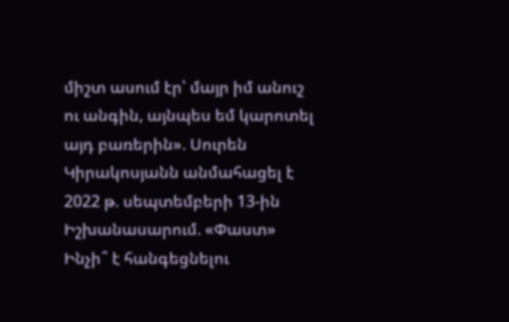միշտ ասում էր՝ մայր իմ անուշ ու անգին, այնպես եմ կարոտել այդ բառերին». Սուրեն Կիրակոսյանն անմահացել է 2022 թ. սեպտեմբերի 13-ին Իշխանասարում. «Փաստ» Ինչի՞ է հանգեցնելու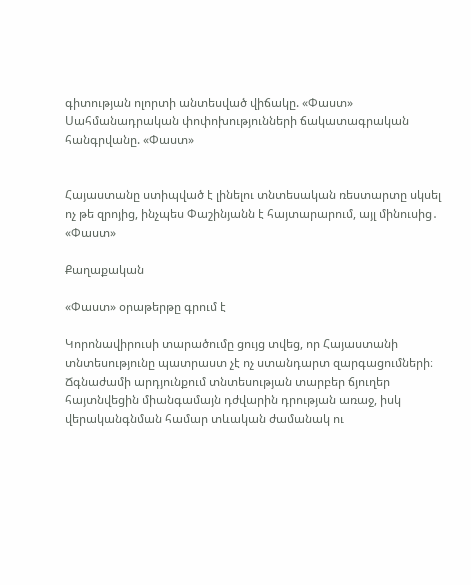գիտության ոլորտի անտեսված վիճակը. «Փաստ» Սահմանադրական փոփոխությունների ճակատագրական հանգրվանը. «Փաստ»


Հայաստանը ստիպված է լինելու տնտեսական ռեստարտը սկսել ոչ թե զրոյից, ինչպես Փաշինյանն է հայտարարում, այլ մինուսից․ «Փաստ»

Քաղաքական

«Փաստ» օրաթերթը գրում է

Կորոնավիրուսի տարածումը ցույց տվեց, որ Հայաստանի տնտեսությունը պատրաստ չէ ոչ ստանդարտ զարգացումների։ Ճգնաժամի արդյունքում տնտեսության տարբեր ճյուղեր հայտնվեցին միանգամայն դժվարին դրության առաջ, իսկ վերականգնման համար տևական ժամանակ ու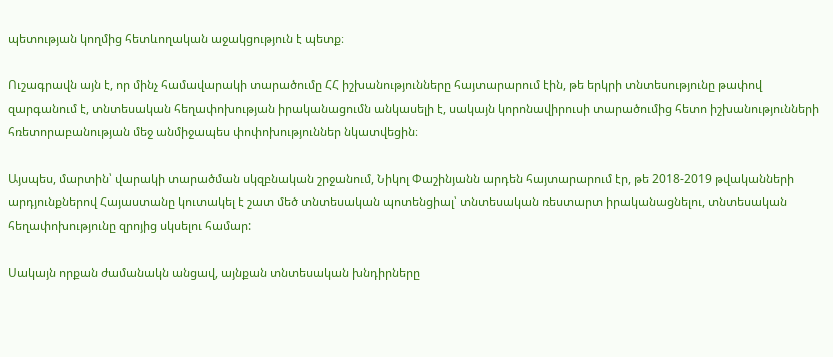պետության կողմից հետևողական աջակցություն է պետք։

Ուշագրավն այն է, որ մինչ համավարակի տարածումը ՀՀ իշխանությունները հայտարարում էին, թե երկրի տնտեսությունը թափով զարգանում է, տնտեսական հեղափոխության իրականացումն անկասելի է, սակայն կորոնավիրուսի տարածումից հետո իշխանությունների հռետորաբանության մեջ անմիջապես փոփոխություններ նկատվեցին։

Այսպես, մարտին՝ վարակի տարածման սկզբնական շրջանում, Նիկոլ Փաշինյանն արդեն հայտարարում էր, թե 2018-2019 թվականների արդյունքներով Հայաստանը կուտակել է շատ մեծ տնտեսական պոտենցիալ՝ տնտեսական ռեստարտ իրականացնելու, տնտեսական հեղափոխությունը զրոյից սկսելու համար:

Սակայն որքան ժամանակն անցավ, այնքան տնտեսական խնդիրները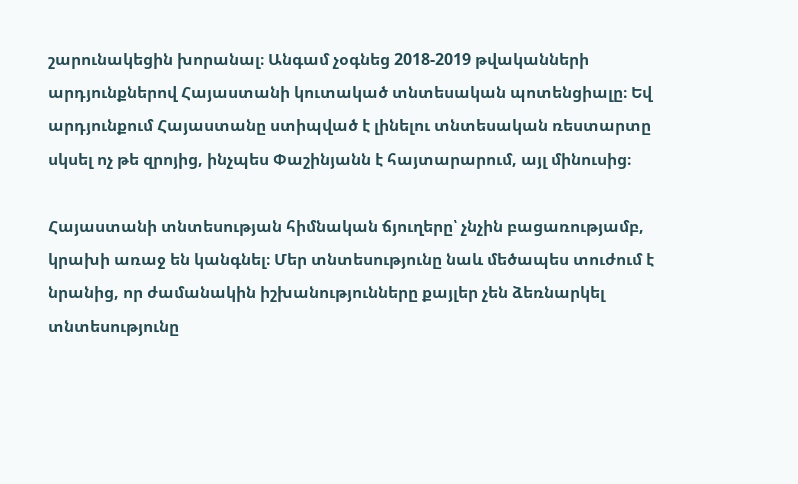շարունակեցին խորանալ։ Անգամ չօգնեց 2018-2019 թվականների արդյունքներով Հայաստանի կուտակած տնտեսական պոտենցիալը։ Եվ արդյունքում Հայաստանը ստիպված է լինելու տնտեսական ռեստարտը սկսել ոչ թե զրոյից, ինչպես Փաշինյանն է հայտարարում, այլ մինուսից։

Հայաստանի տնտեսության հիմնական ճյուղերը՝ չնչին բացառությամբ, կրախի առաջ են կանգնել։ Մեր տնտեսությունը նաև մեծապես տուժում է նրանից, որ ժամանակին իշխանությունները քայլեր չեն ձեռնարկել տնտեսությունը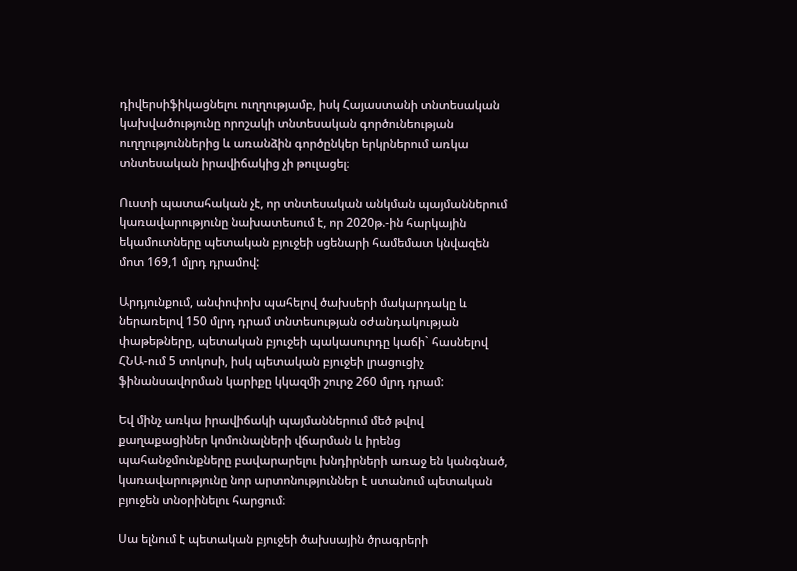դիվերսիֆիկացնելու ուղղությամբ, իսկ Հայաստանի տնտեսական կախվածությունը որոշակի տնտեսական գործունեության ուղղություններից և առանձին գործընկեր երկրներում առկա տնտեսական իրավիճակից չի թուլացել։

Ուստի պատահական չէ, որ տնտեսական անկման պայմաններում կառավարությունը նախատեսում է, որ 2020թ.-ին հարկային եկամուտները պետական բյուջեի սցենարի համեմատ կնվազեն մոտ 169,1 մլրդ դրամով:

Արդյունքում, անփոփոխ պահելով ծախսերի մակարդակը և ներառելով 150 մլրդ դրամ տնտեսության օժանդակության փաթեթները, պետական բյուջեի պակասուրդը կաճի` հասնելով ՀՆԱ-ում 5 տոկոսի, իսկ պետական բյուջեի լրացուցիչ ֆինանսավորման կարիքը կկազմի շուրջ 260 մլրդ դրամ:

Եվ մինչ առկա իրավիճակի պայմաններում մեծ թվով քաղաքացիներ կոմունալների վճարման և իրենց պահանջմունքները բավարարելու խնդիրների առաջ են կանգնած, կառավարությունը նոր արտոնություններ է ստանում պետական բյուջեն տնօրինելու հարցում։

Սա ելնում է պետական բյուջեի ծախսային ծրագրերի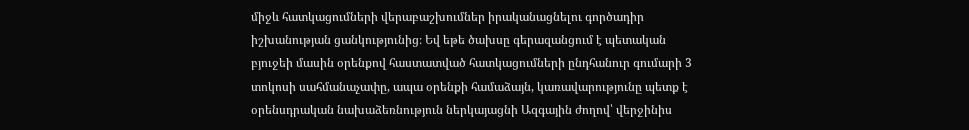միջև հատկացումների վերաբաշխումներ իրականացնելու գործադիր իշխանության ցանկությունից։ Եվ եթե ծախսը գերազանցում է պետական բյուջեի մասին օրենքով հաստատված հատկացումների ընդհանուր գումարի 3 տոկոսի սահմանաչափը, ապա օրենքի համաձայն, կառավարությունը պետք է օրենսդրական նախաձեռնություն ներկայացնի Ազգային ժողով՝ վերջինիս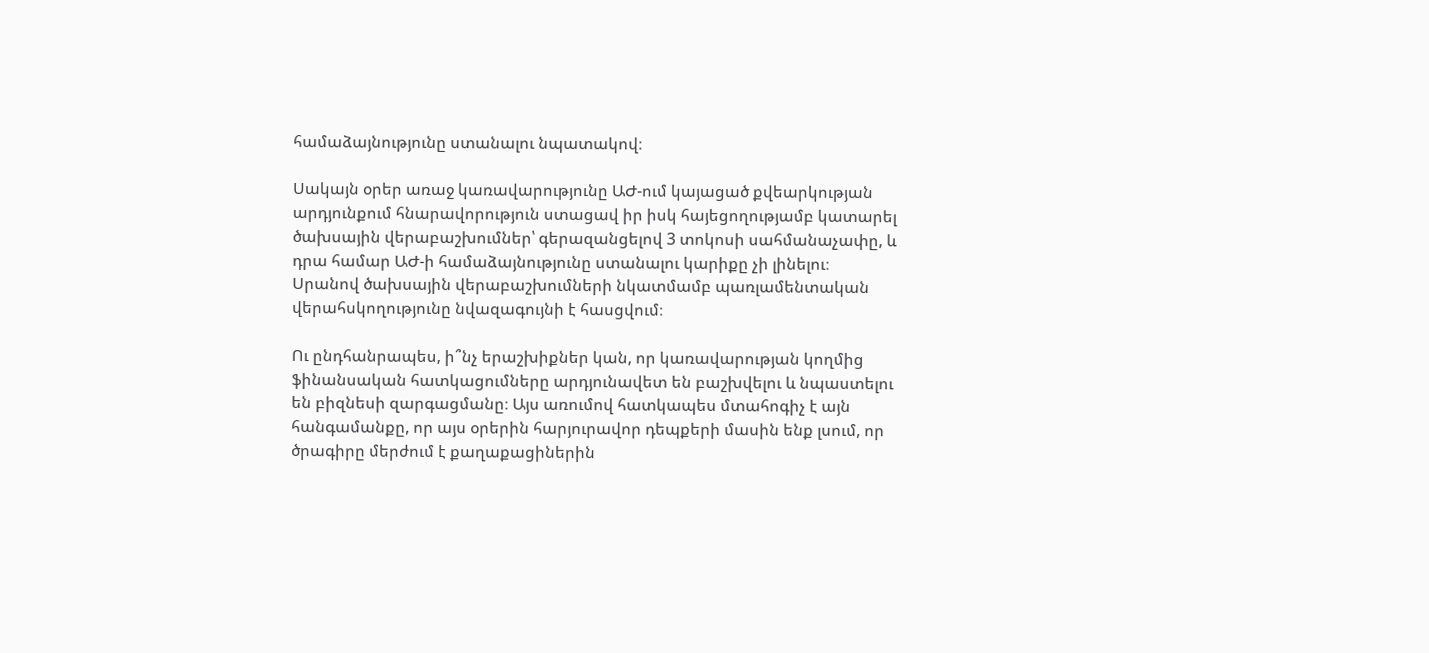համաձայնությունը ստանալու նպատակով։

Սակայն օրեր առաջ կառավարությունը ԱԺ-ում կայացած քվեարկության արդյունքում հնարավորություն ստացավ իր իսկ հայեցողությամբ կատարել ծախսային վերաբաշխումներ՝ գերազանցելով 3 տոկոսի սահմանաչափը, և դրա համար ԱԺ-ի համաձայնությունը ստանալու կարիքը չի լինելու։ Սրանով ծախսային վերաբաշխումների նկատմամբ պառլամենտական վերահսկողությունը նվազագույնի է հասցվում։

Ու ընդհանրապես, ի՞նչ երաշխիքներ կան, որ կառավարության կողմից ֆինանսական հատկացումները արդյունավետ են բաշխվելու և նպաստելու են բիզնեսի զարգացմանը։ Այս առումով հատկապես մտահոգիչ է այն հանգամանքը, որ այս օրերին հարյուրավոր դեպքերի մասին ենք լսում, որ ծրագիրը մերժում է քաղաքացիներին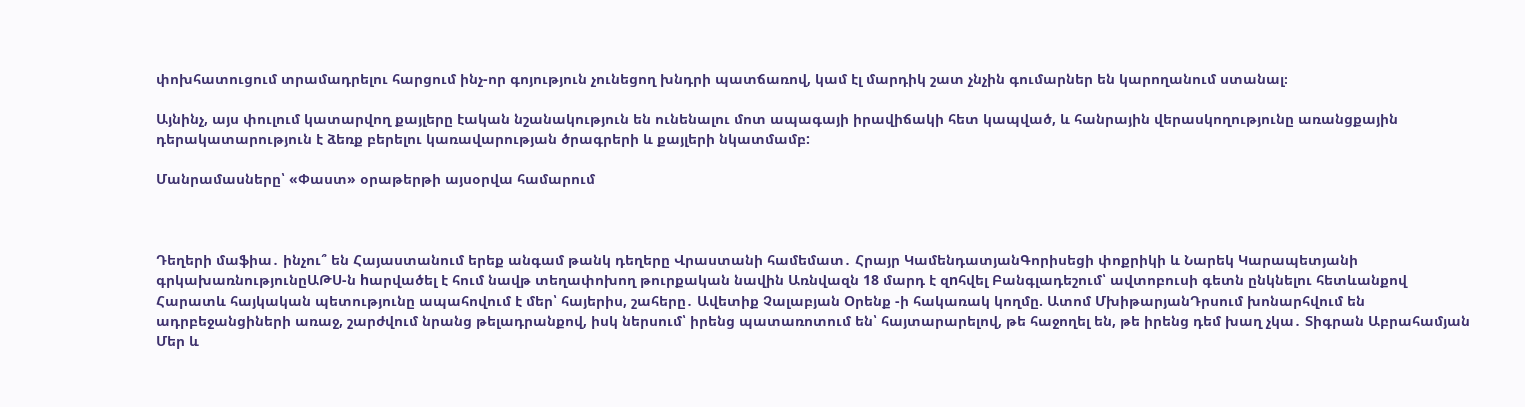փոխհատուցում տրամադրելու հարցում ինչ-որ գոյություն չունեցող խնդրի պատճառով, կամ էլ մարդիկ շատ չնչին գումարներ են կարողանում ստանալ։

Այնինչ, այս փուլում կատարվող քայլերը էական նշանակություն են ունենալու մոտ ապագայի իրավիճակի հետ կապված, և հանրային վերասկողությունը առանցքային դերակատարություն է ձեռք բերելու կառավարության ծրագրերի և քայլերի նկատմամբ:

Մանրամասները՝ «Փաստ» օրաթերթի այսօրվա համարում



Դեղերի մաֆիա․ ինչու՞ են Հայաստանում երեք անգամ թանկ դեղերը Վրաստանի համեմատ․ Հրայր ԿամենդատյանԳորիսեցի փոքրիկի և Նարեկ Կարապետյանի գրկախառնությունըԱԹՍ-ն hարվածել է հում նավթ տեղափոխող թուրքական նավին Առնվազն 18 մարդ է զnհվել Բանգլադեշում՝ ավտոբուսի գետն ընկնելու հետևանքով Հարատև հայկական պետությունը ապահովում է մեր՝ հայերիս, շահերը․ Ավետիք Չալաբյան Օրենք -ի հակառակ կողմը. Ատոմ ՄխիթարյանԴրսում խոնարհվում են ադրբեջանցիների առաջ, շարժվում նրանց թելադրանքով, իսկ ներսում՝ իրենց պատառոտում են՝ հայտարարելով, թե հաջողել են, թե իրենց դեմ խաղ չկա․ Տիգրան Աբրահամյան Մեր և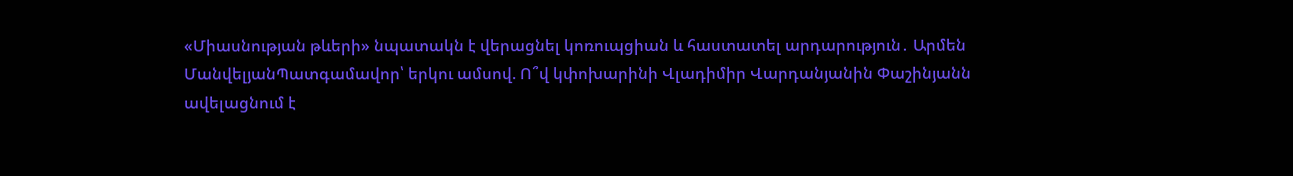«Միասնության թևերի» նպատակն է վերացնել կոռուպցիան և հաստատել արդարություն․ Արմեն ՄանվելյանՊատգամավոր՝ երկու ամսով. Ո՞վ կփոխարինի Վլադիմիր Վարդանյանին Փաշինյանն ավելացնում է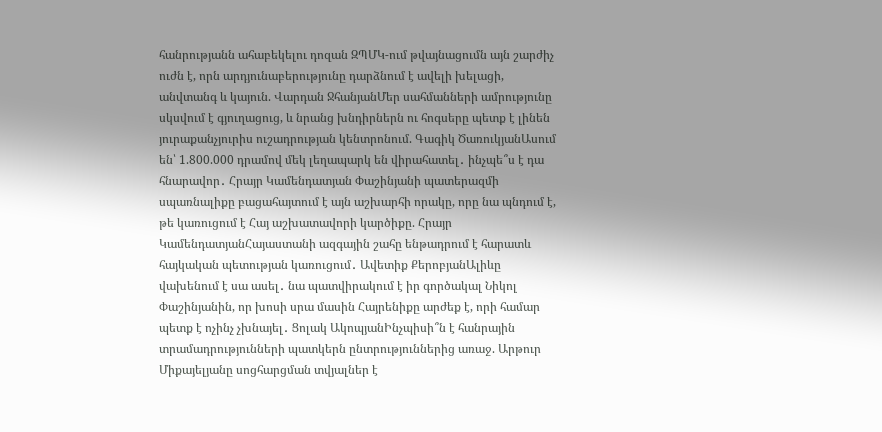հանրությանն ահաբեկելու դոզան ԶՊՄԿ-ում թվայնացումն այն շարժիչ ուժն է, որն արդյունաբերությունը դարձնում է ավելի խելացի, անվտանգ և կայուն. Վարդան ՋհանյանՄեր սահմանների ամրությունը սկսվում է գյուղացուց, և նրանց խնդիրներն ու հոգսերը պետք է լինեն յուրաքանչյուրիս ուշադրության կենտրոնում. Գագիկ ԾառուկյանԱսում են՝ 1.800.000 դրամով մեկ լեղապարկ են վիրահատել․ ինչպե՞ս է դա հնարավոր․ Հրայր Կամենդատյան Փաշինյանի պատերազմի սպառնալիքը բացահայտում է այն աշխարհի որակը, որը նա պնդում է, թե կառուցում է Հայ աշխատավորի կարծիքը. Հրայր ԿամենդատյանՀայաստանի ազգային շահը ենթադրում է հարատև հայկական պետության կառուցում․ Ավետիք ՔերոբյանԱլիևը վախենում է սա ասել․ նա պատվիրակում է իր գործակալ Նիկոլ Փաշինյանին, որ խոսի սրա մասին Հայրենիքը արժեք է, որի համար պետք է ոչինչ չխնայել․ Ցոլակ ԱկոպյանԻնչպիսի՞ն է հանրային տրամադրությունների պատկերն ընտրություններից առաջ. Արթուր Միքայելյանը սոցհարցման տվյալներ է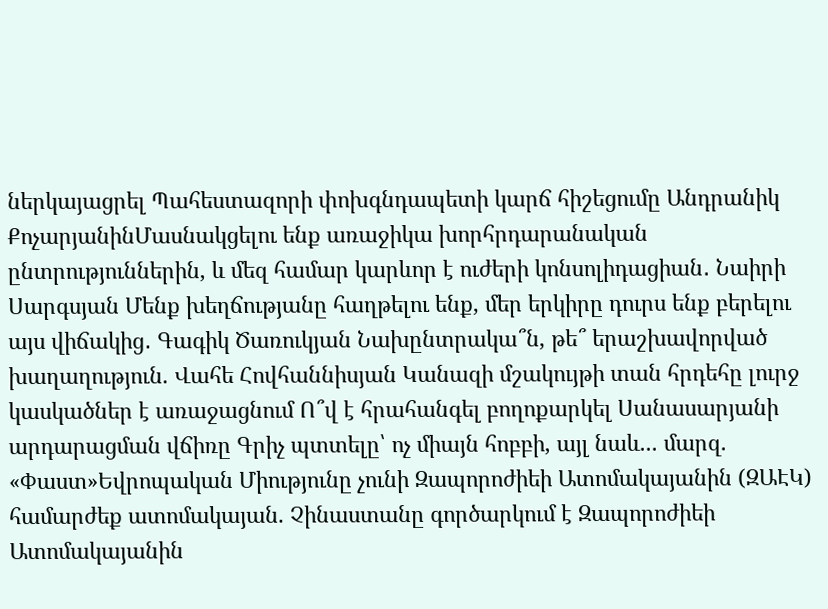ներկայացրել Պահեստազորի փոխգնդապետի կարճ հիշեցումը Անդրանիկ ՔոչարյանինՄասնակցելու ենք առաջիկա խորհրդարանական ընտրություններին, և մեզ համար կարևոր է ուժերի կոնսոլիդացիան․ Նաիրի Սարգսյան Մենք խեղճությանը հաղթելու ենք, մեր երկիրը դուրս ենք բերելու այս վիճակից․ Գագիկ Ծառուկյան Նախընտրակա՞ն, թե՞ երաշխավորված խաղաղություն. Վահե Հովհաննիսյան Կանազի մշակույթի տան հրդեհը լուրջ կասկածներ է առաջացնում Ո՞վ է հրահանգել բողոքարկել Սանասարյանի արդարացման վճիռը Գրիչ պտտելը՝ ոչ միայն հոբբի, այլ նաև... մարզ. «Փաստ»Եվրոպական Միությունը չունի Զապորոժիեի Ատոմակայանին (ԶԱԷԿ) համարժեք ատոմակայան. Չինաստանը գործարկում է Զապորոժիեի Ատոմակայանին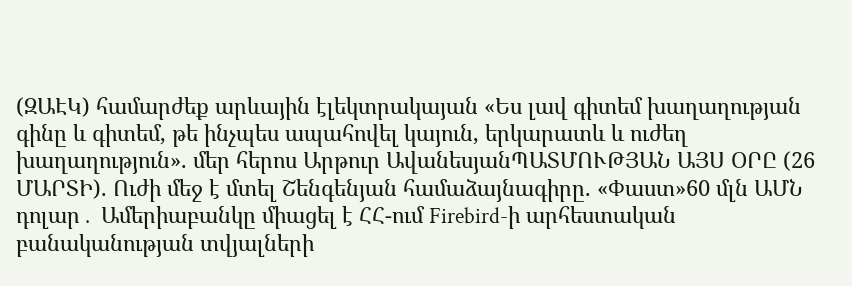(ԶԱԷԿ) համարժեք արևային էլեկտրակայան «Ես լավ գիտեմ խաղաղության գինը և գիտեմ, թե ինչպես ապահովել կայուն, երկարատև և ուժեղ խաղաղություն». մեր հերոս Արթուր ԱվանեսյանՊԱՏՄՈՒԹՅԱՆ ԱՅՍ ՕՐԸ (26 ՄԱՐՏԻ). Ուժի մեջ է մտել Շենգենյան համաձայնագիրը. «Փաստ»60 մլն ԱՄՆ դոլար․ Ամերիաբանկը միացել է ՀՀ-ում Firebird-ի արհեստական բանականության տվյալների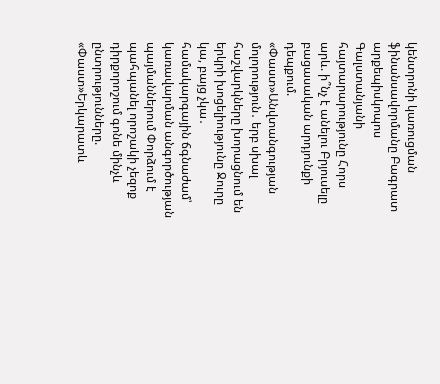կենտրոնի կառուցման ֆինանսավորմանը Բագրատ արքեպիսկոպոս Գալստանյանի հայտարարությունը Հորս արև. ի՞նչ է անելու Բրյուսելը բացասական արդյունքի դեպքում. «Փաստ»Անվտանգության մոլորություն․ երբ սխալ հաշվարկները խորացնում են երկրի խոցելիությունը Ջուրը կա, բայց չկա․ համակարգային ճգնաժամ՝ կառավարման անգործության պայմաններում Փորձում է պահպանել որոշակի չեզոք դիրքորոշում գոնե մինչև ընտրությունները. «Փաստ»Երկարատև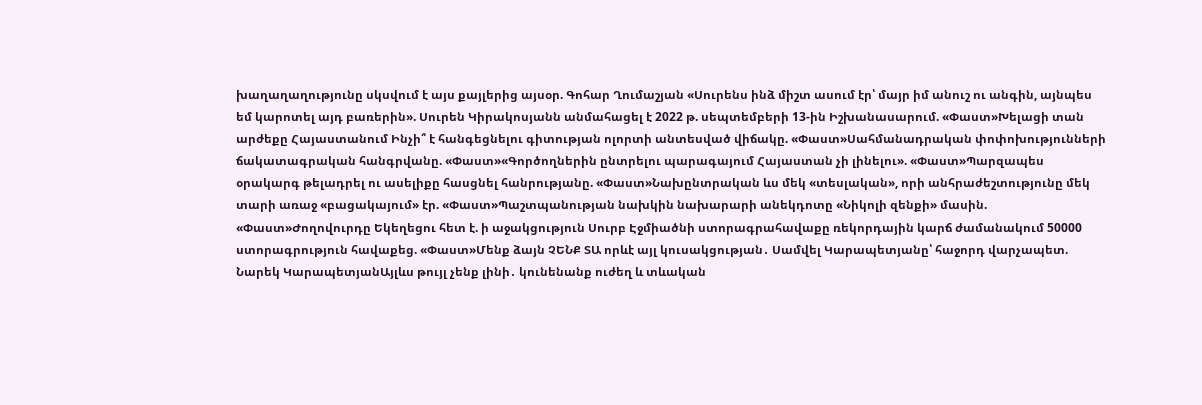խաղաղաղությունը սկսվում է այս քայլերից այսօր. Գոհար Ղումաշյան «Սուրենս ինձ միշտ ասում էր՝ մայր իմ անուշ ու անգին, այնպես եմ կարոտել այդ բառերին». Սուրեն Կիրակոսյանն անմահացել է 2022 թ. սեպտեմբերի 13-ին Իշխանասարում. «Փաստ»Խելացի տան արժեքը Հայաստանում Ինչի՞ է հանգեցնելու գիտության ոլորտի անտեսված վիճակը. «Փաստ»Սահմանադրական փոփոխությունների ճակատագրական հանգրվանը. «Փաստ»«Գործողներին ընտրելու պարագայում Հայաստան չի լինելու». «Փաստ»Պարզապես օրակարգ թելադրել ու ասելիքը հասցնել հանրությանը. «Փաստ»Նախընտրական ևս մեկ «տեսլական», որի անհրաժեշտությունը մեկ տարի առաջ «բացակայում» էր. «Փաստ»Պաշտպանության նախկին նախարարի անեկդոտը «Նիկոլի զենքի» մասին. «Փաստ»Ժողովուրդը Եկեղեցու հետ է. ի աջակցություն Սուրբ Էջմիածնի ստորագրահավաքը ռեկորդային կարճ ժամանակում 50000 ստորագրություն հավաքեց. «Փաստ»Մենք ձայն ՉԵՆՔ ՏԱ որևէ այլ կուսակցության․ Սամվել Կարապետյանը՝ հաջորդ վարչապետ. Նարեկ ԿարապետյանԱյլևս թույլ չենք լինի․ կունենանք ուժեղ և տևական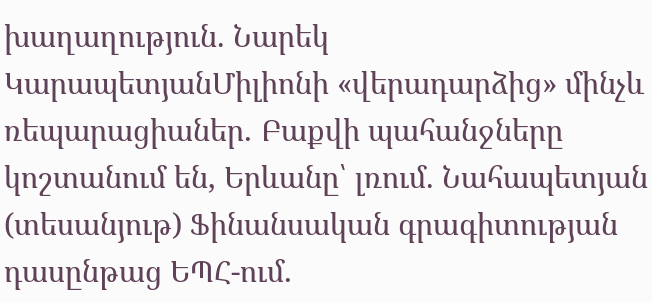խաղաղություն. Նարեկ ԿարապետյանՄիլիոնի «վերադարձից» մինչև ռեպարացիաներ․ Բաքվի պահանջները կոշտանում են, Երևանը՝ լռում. Նահապետյան (տեսանյութ) Ֆինանսական գրագիտության դասընթաց ԵՊՀ-ում․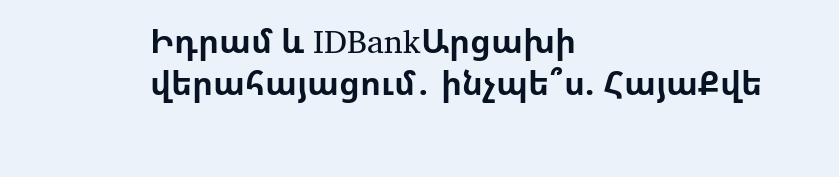Իդրամ և IDBankԱրցախի վերահայացում․ ինչպե՞ս. ՀայաՔվե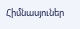Հիմնասյուներ